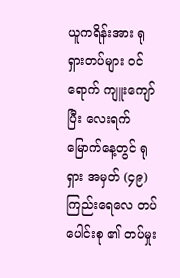ယူကရိန်းအား ရုရှားတပ်များ ဝင်ရောက် ကျူးကျော်ပြီး လေးရက်မြောက်နေ့တွင် ရုရှား အမှတ် (၄၉) ကြည်းရေလေ တပ်ပေါင်းစု ၏ တပ်မှုး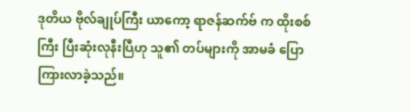ဒုတိယ ဗိုလ်ချုပ်ကြီး ယာကော့ ရာဇန်ဆက်ဗ် က ထိုးစစ်ကြီး ပြီးဆုံးလုနီးပြီဟု သူ၏ တပ်များကို အာမခံ ပြောကြားလာခဲ့သည်။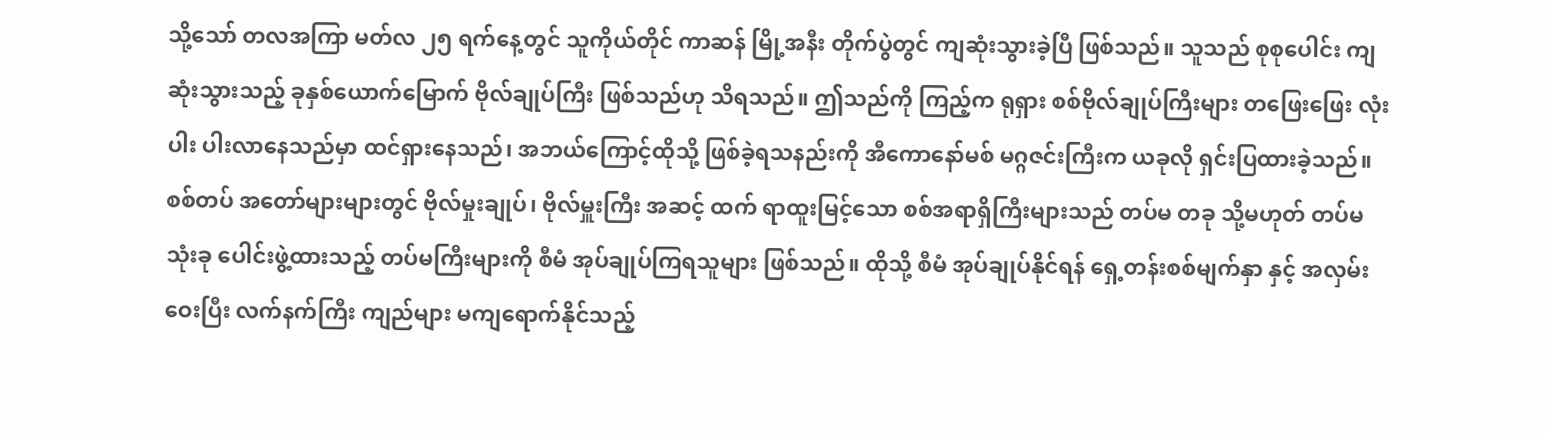သို့သော် တလအကြာ မတ်လ ၂၅ ရက်နေ့တွင် သူကိုယ်တိုင် ကာဆန် မြို့အနီး တိုက်ပွဲတွင် ကျဆုံးသွားခဲ့ပြီ ဖြစ်သည်။ သူသည် စုစုပေါင်း ကျဆုံးသွားသည့် ခုနှစ်ယောက်မြောက် ဗိုလ်ချုပ်ကြီး ဖြစ်သည်ဟု သိရသည်။ ဤသည်ကို ကြည့်က ရုရှား စစ်ဗိုလ်ချုပ်ကြီးများ တဖြေးဖြေး လုံးပါး ပါးလာနေသည်မှာ ထင်ရှားနေသည်၊ အဘယ်ကြောင့်ထိုသို့ ဖြစ်ခဲ့ရသနည်းကို အီကောနော်မစ် မဂ္ဂဇင်းကြီးက ယခုလို ရှင်းပြထားခဲ့သည်။
စစ်တပ် အတော်များများတွင် ဗိုလ်မှုးချုပ်၊ ဗိုလ်မှူးကြီး အဆင့် ထက် ရာထူးမြင့်သော စစ်အရာရှိကြီးများသည် တပ်မ တခု သို့မဟုတ် တပ်မ သုံးခု ပေါင်းဖွဲ့ထားသည့် တပ်မကြီးများကို စီမံ အုပ်ချုပ်ကြရသူများ ဖြစ်သည်။ ထိုသို့ စီမံ အုပ်ချုပ်နိုင်ရန် ရှေ့တန်းစစ်မျက်နှာ နှင့် အလှမ်းဝေးပြီး လက်နက်ကြီး ကျည်များ မကျရောက်နိုင်သည့်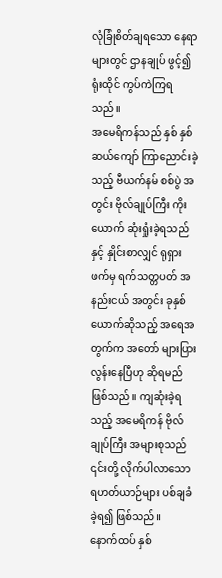လုံခြုံစိတ်ချရသော နေရာများတွင် ဌာနချုပ် ဖွင့်၍ ရုံးထိုင် ကွပ်ကဲကြရသည်။
အမေရိကန်သည် နှစ် နှစ်ဆယ်ကျော် ကြာညောင်းခဲ့သည့် ဗီယက်နမ် စစ်ပွဲ အတွင်း ဗိုလ်ချုပ်ကြီး ကိုးယောက် ဆုံးရှုံးခဲ့ရသည်နှင့် နှိုင်းစာလျှင် ရုရှားဖက်မှ ရက်သတ္တပတ် အနည်းငယ် အတွင်း ခုနှစ်ယောက်ဆိုသည့် အရေအတွက်က အတော် များပြားလွန်းနေပြီဟု ဆိုရမည် ဖြစ်သည်။ ကျဆုံးခဲ့ရသည့် အမေရိကန် ဗိုလ်ချုပ်ကြီး အများစုသည် ၎င်းတို့ လိုက်ပါလာသော ရဟတ်ယာဉ်များ ပစ်ချခံခဲ့ရ၍ ဖြစ်သည်။
နောက်ထပ် နှစ်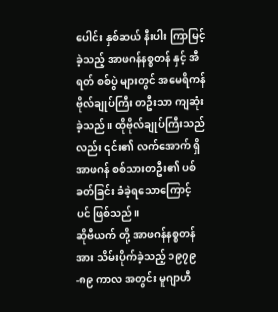ပေါင်း နှစ်ဆယ် နီးပါး ကြာမြင့်ခဲ့သည့် အာဖဂန်နစ္စတန် နှင့် အီရတ် စစ်ပွဲ များတွင် အမေရိကန် ဗိုလ်ချုပ်ကြီး တဦးသာ ကျဆုံးခဲ့သည်။ ထိုဗိုလ်ချုပ်ကြီးသည်လည်း ၎င်း၏ လက်အောက် ရှိ အာဖဂန် စစ်သားတဦး၏ ပစ်ခတ်ခြင်း ခံခဲ့ရသောကြောင့် ပင် ဖြစ်သည်။
ဆိုဗီယက် တို့ အာဖဂန်နစ္စတန် အား သိမ်းပိုက်ခဲ့သည့် ၁၉၇၉-၈၉ ကာလ အတွင်း မူဂျာဟီ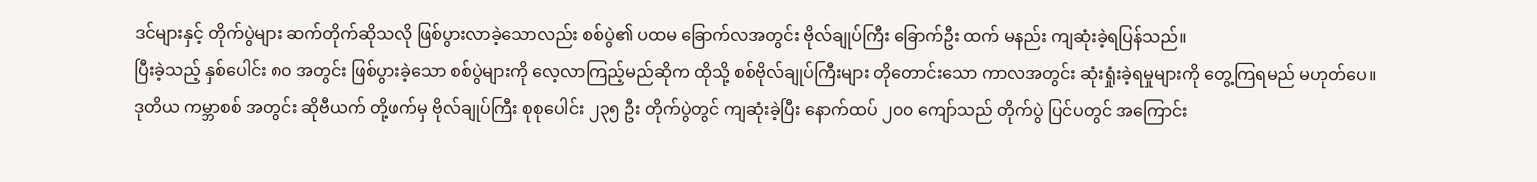ဒင်များနှင့် တိုက်ပွဲများ ဆက်တိုက်ဆိုသလို ဖြစ်ပွားလာခဲ့သောလည်း စစ်ပွဲ၏ ပထမ ခြောက်လအတွင်း ဗိုလ်ချုပ်ကြီး ခြောက်ဦး ထက် မနည်း ကျဆုံးခဲ့ရပြန်သည်။
ပြီးခဲ့သည့် နှစ်ပေါင်း ၈၀ အတွင်း ဖြစ်ပွားခဲ့သော စစ်ပွဲများကို လေ့လာကြည့်မည်ဆိုက ထိုသို့ စစ်ဗိုလ်ချုပ်ကြီးများ တိုတောင်းသော ကာလအတွင်း ဆုံးရှုံးခဲ့ရမှုများကို တွေ့ကြရမည် မဟုတ်ပေ။
ဒုတိယ ကမ္ဘာစစ် အတွင်း ဆိုဗီယက် တို့ဖက်မှ ဗိုလ်ချုပ်ကြီး စုစုပေါင်း ၂၃၅ ဦး တိုက်ပွဲတွင် ကျဆုံးခဲ့ပြီး နောက်ထပ် ၂၀၀ ကျော်သည် တိုက်ပွဲ ပြင်ပတွင် အကြောင်း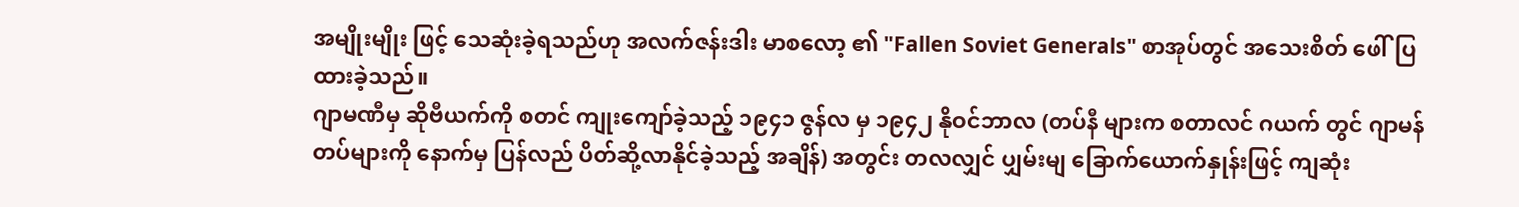အမျိုးမျိုး ဖြင့် သေဆုံးခဲ့ရသည်ဟု အလက်ဇန်းဒါး မာစလော့ ၏ "Fallen Soviet Generals" စာအုပ်တွင် အသေးစိတ် ဖေါ်ပြထားခဲ့သည်။
ဂျာမဏီမှ ဆိုဗီယက်ကို စတင် ကျုးကျော်ခဲ့သည့် ၁၉၄၁ ဇွန်လ မှ ၁၉၄၂ နိုဝင်ဘာလ (တပ်နီ များက စတာလင် ဂယက် တွင် ဂျာမန် တပ်များကို နောက်မှ ပြန်လည် ပိတ်ဆို့လာနိုင်ခဲ့သည့် အချိန်) အတွင်း တလလျှင် ပျှမ်းမျ ခြောက်ယောက်နှုန်းဖြင့် ကျဆုံး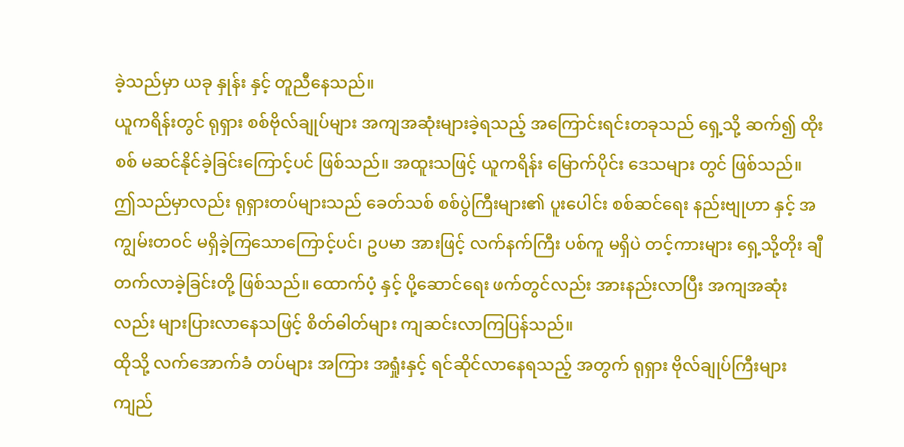ခဲ့သည်မှာ ယခု နှုန်း နှင့် တူညီနေသည်။
ယူကရိန်းတွင် ရုရှား စစ်ဗိုလ်ချုပ်များ အကျအဆုံးများခဲ့ရသည့် အကြောင်းရင်းတခုသည် ရှေ့သို့ ဆက်၍ ထိုးစစ် မဆင်နိုင်ခဲ့ခြင်းကြောင့်ပင် ဖြစ်သည်။ အထူးသဖြင့် ယူကရိန်း မြောက်ပိုင်း ဒေသများ တွင် ဖြစ်သည်။
ဤသည်မှာလည်း ရုရှားတပ်များသည် ခေတ်သစ် စစ်ပွဲကြီးများ၏ ပူးပေါင်း စစ်ဆင်ရေး နည်းဗျုဟာ နှင့် အကျွမ်းတဝင် မရှိခဲ့ကြသောကြောင့်ပင်၊ ဥပမာ အားဖြင့် လက်နက်ကြီး ပစ်ကူ မရှိပဲ တင့်ကားများ ရှေ့သို့တိုး ချီတက်လာခဲ့ခြင်းတို့ ဖြစ်သည်။ ထောက်ပံ့ နှင့် ပို့ဆောင်ရေး ဖက်တွင်လည်း အားနည်းလာပြီး အကျအဆုံးလည်း များပြားလာနေသဖြင့် စိတ်ဓါတ်များ ကျဆင်းလာကြပြန်သည်။
ထိုသို့ လက်အောက်ခံ တပ်များ အကြား အရှုံးနှင့် ရင်ဆိုင်လာနေရသည့် အတွက် ရုရှား ဗိုလ်ချုပ်ကြီးများ ကျည်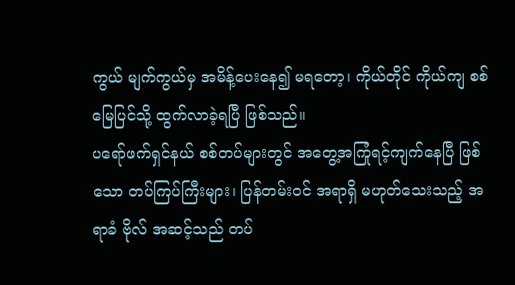ကွယ် မျက်ကွယ်မှ အမိန့်ပေးနေ၍ မရတော့၊ ကိုယ်တိုင် ကိုယ်ကျ စစ်မြေပြင်သို့ ထွက်လာခဲ့ရပြီ ဖြစ်သည်။
ပရော်ဖက်ရှင်နယ် စစ်တပ်များတွင် အတွေ့အကြုံရင့်ကျက်နေပြီ ဖြစ်သော တပ်ကြပ်ကြီးများ၊ ပြန်တမ်းဝင် အရာရှိ မဟုတ်သေးသည့် အရာခံ ဗိုလ် အဆင့်သည် တပ်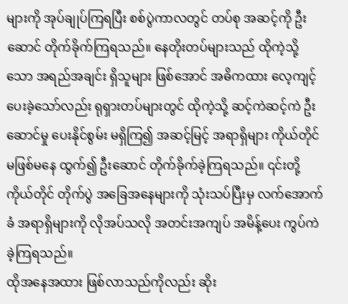များကို အုပ်ချုပ်ကြရပြီး စစ်ပွဲကာလတွင် တပ်စု အဆင့်ကို ဦးဆောင် တိုက်ခိုက်ကြရသည်။ နေတိုးတပ်များသည် ထိုကဲ့သို့သော အရည်အချင်း ရှိသူများ ဖြစ်အောင် အဓိကထား လေ့ကျင့်ပေးခဲ့သော်လည်း ရုရှားတပ်များတွင် ထိုကဲ့သို့ ဆင့်ကဲဆင့်ကဲ ဦးဆောင်မှု ပေးနိုင်စွမ်း မရှိကြ၍ အဆင့်မြင့် အရာရှိများ ကိုယ်တိုင် မဖြစ်မနေ ထွက်၍ ဦးဆောင် တိုက်ခိုက်ခဲ့ကြရသည်။ ၎င်းတို့ကိုယ်တိုင် တိုက်ပွဲ အခြေအနေများကို သုံးသပ်ပြီးမှ လက်အောက်ခံ အရာရှိများကို လိုအပ်သလို အတင်းအကျပ် အမိန့်ပေး ကွပ်ကဲခဲ့ကြရသည်။
ထိုအနေအထား ဖြစ်လာသည်ကိုလည်း ဆိုး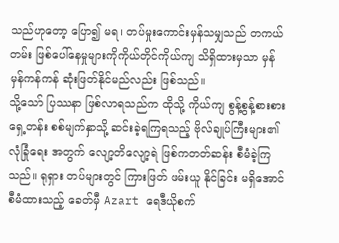သည်ဟုတော့ ပြော၍ မရ၊ တပ်မှုးကောင်းမှန်သမျှသည် တကယ်တမ်း ဖြစ်ပေါ်နေမှုများကိုကိုယ်တိုင်ကိုယ်ကျ သိရှိထားမှသာ မှန်မှန်ကန်ကန် ဆုံးဖြတ်နိုင်မည်လည်း ဖြစ်သည်။
သို့သော် ပြဿနာ ဖြစ်လာရသည်က ထိုသို့ ကိုယ်ကျ စွန့်စွန့်စားစား ရှေ့တန်း စစ်မျက်နှာသို့ ဆင်းခဲ့ရကြရသည့် ဗိုလ်ချုပ်ကြီးများ၏ လုံခြုံရေး အတွက် လျော့တိလျော့ရဲ ဖြစ်ကတတ်ဆန်း စီမံခဲ့ကြသည်။ ရုရှား တပ်များတွင် ကြားဖြတ် ဖမ်းယူ နိုင်ခြင်း မရှိအောင် စီမံထားသည့် ခေတ်မှီ Azart ရေဒီယိုစက်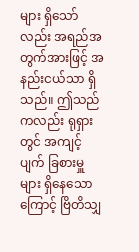များ ရှိသော်လည်း အရည်အတွက်အားဖြင့် အနည်းငယ်သာ ရှိသည်။ ဤသည်ကလည်း ရုရှားတွင် အကျင့်ပျက် ခြစားမှူ များ ရှိနေသောကြောင့် ဗြိတိသျှ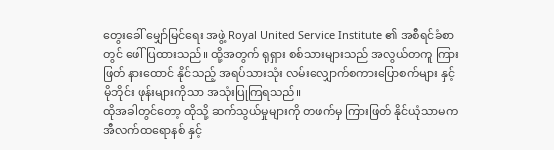တွေးခေါ် မျှော်မြင်ရေး အဖွဲ့ Royal United Service Institute ၏ အစီရင်ခံစာတွင် ဖေါ်ပြထားသည်။ ထို့အတွက် ရုရှား စစ်သားများသည် အလွယ်တကူ ကြားဖြတ် နားထောင် နိုင်သည့် အရပ်သားသုံး လမ်းလျှောက်စကားပြောစက်များ နှင့် မိုဘိုင်း ဖုန်းများကိုသာ အသုံးပြုကြရသည်။
ထိုအခါတွင်တော့ ထိုသို့ ဆက်သွယ်မှုများကို တဖက်မှ ကြားဖြတ် နိုင်ယုံသာမက အီလက်ထရောနစ် နှင့်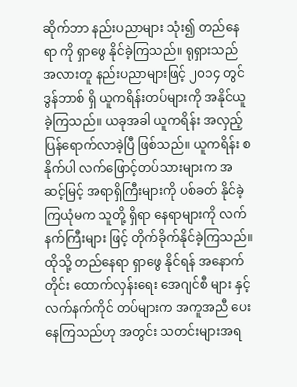ဆိုက်ဘာ နည်းပညာများ သုံး၍ တည်နေရာ ကို ရှာဖွေ နိုင်ခဲ့ကြသည်။ ရုရှားသည် အလားတူ နည်းပညာများဖြင့် ၂၀၁၄ တွင် ဒွန်ဘာစ် ရှိ ယူကရိန်းတပ်များကို အနိုင်ယူခဲ့ကြသည်။ ယခုအခါ ယူကရိန်း အလှည့် ပြန်ရောက်လာခဲ့ပြီ ဖြစ်သည်။ ယူကရိန်း စနိုက်ပါ လက်ဖြောင့်တပ်သားများက အဆင့်မြင့် အရာရှိကြီးများကို ပစ်ခတ် နိုင်ခဲ့ကြယုံမက သူတို့ ရှိရာ နေရာများကို လက်နက်ကြီးများ ဖြင့် တိုက်ခိုက်နိုင်ခဲ့ကြသည်။
ထိုသို့ တည်နေရာ ရှာဖွေ နိုင်ရန် အနောက်တိုင်း ထောက်လှန်းရေး အေဂျင်စီ များ နှင့် လက်နက်ကိုင် တပ်များက အကူအညီ ပေးနေကြသည်ဟု အတွင်း သတင်းများအရ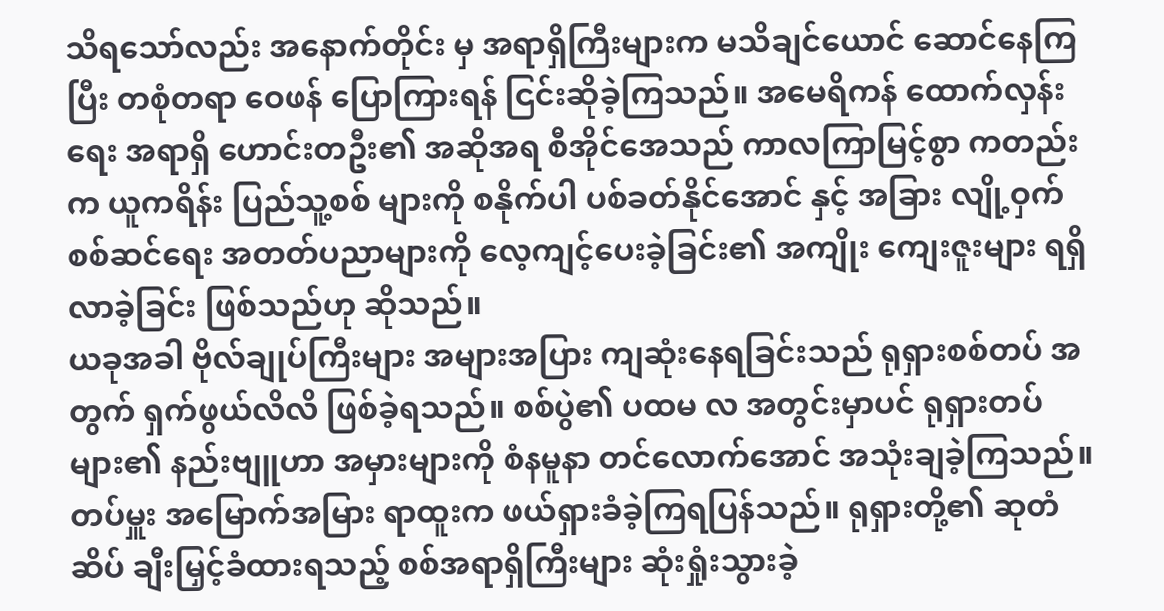သိရသော်လည်း အနောက်တိုင်း မှ အရာရှိကြီးများက မသိချင်ယောင် ဆောင်နေကြပြီး တစုံတရာ ဝေဖန် ပြောကြားရန် ငြင်းဆိုခဲ့ကြသည်။ အမေရိကန် ထောက်လှန်းရေး အရာရှိ ဟောင်းတဦး၏ အဆိုအရ စီအိုင်အေသည် ကာလကြာမြင့်စွာ ကတည်းက ယူကရိန်း ပြည်သူ့စစ် များကို စနိုက်ပါ ပစ်ခတ်နိုင်အောင် နှင့် အခြား လျို့ဝှက် စစ်ဆင်ရေး အတတ်ပညာများကို လေ့ကျင့်ပေးခဲ့ခြင်း၏ အကျိုး ကျေးဇူးများ ရရှိလာခဲ့ခြင်း ဖြစ်သည်ဟု ဆိုသည်။
ယခုအခါ ဗိုလ်ချုပ်ကြီးများ အများအပြား ကျဆုံးနေရခြင်းသည် ရုရှားစစ်တပ် အတွက် ရှက်ဖွယ်လိလိ ဖြစ်ခဲ့ရသည်။ စစ်ပွဲ၏ ပထမ လ အတွင်းမှာပင် ရုရှားတပ်များ၏ နည်းဗျူဟာ အမှားများကို စံနမူနာ တင်လောက်အောင် အသုံးချခဲ့ကြသည်။ တပ်မှူး အမြောက်အမြား ရာထူးက ဖယ်ရှားခံခဲ့ကြရပြန်သည်။ ရုရှားတို့၏ ဆုတံဆိပ် ချီးမြှင့်ခံထားရသည့် စစ်အရာရှိကြီးများ ဆုံးရှုံးသွားခဲ့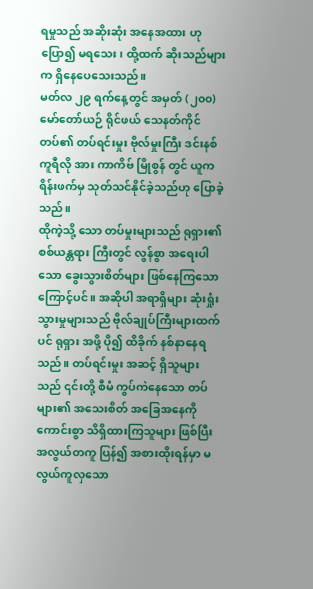ရမှုသည် အဆိုးဆုံး အနေအထား ဟု ပြော၍ မရသေး၊ ထို့ထက် ဆိုးသည်များက ရှိနေပေသေးသည်။
မတ်လ ၂၉ ရက်နေ့တွင် အမှတ် (၂၀၀) မော်တော်ယဉ် ရိုင်ဖယ် သေနတ်ကိုင် တပ်၏ တပ်ရင်းမှုး ဗိုလ်မှုးကြီး ဒင်းနစ် ကူရီလို အား ကာကိဗ် မြိုစွန် တွင် ယူကရိန်းဖက်မှ သုတ်သင်နိုင်ခဲ့သည်ဟု ပြောခဲ့သည်။
ထိုကဲ့သို့ သော တပ်မှုးများသည် ရုရှား၏ စစ်ယန္တရား ကြီးတွင် လွန်စွာ အရေးပါသော ခွေးသွားစိတ်များ ဖြစ်နေကြသောကြောင့်ပင်။ အဆိုပါ အရာရှိများ ဆုံးရှုံးသွားမှုများသည် ဗိုလ်ချုပ်ကြီးများထက်ပင် ရုရှား အဖို့ ပို၍ ထိခိုက် နစ်နာနေရသည်။ တပ်ရင်းမှုး အဆင့် ရှိသူများသည် ၎င်းတို့ စီမံ ကွပ်ကဲနေသော တပ်များ၏ အသေးစိတ် အခြေအနေကို ကောင်းစွာ သိရှိထားကြသူများ ဖြစ်ပြီး အလွယ်တကူ ပြန်၍ အစားထိုးရန်မှာ မလွယ်ကူလှသော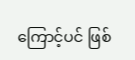ကြောင့်ပင် ဖြစ်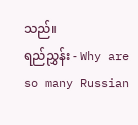သည်။
ရည်ညွှန်း - Why are so many Russian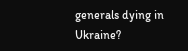generals dying in Ukraine?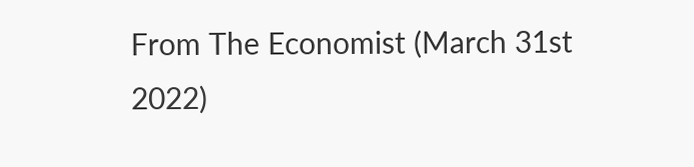From The Economist (March 31st 2022)